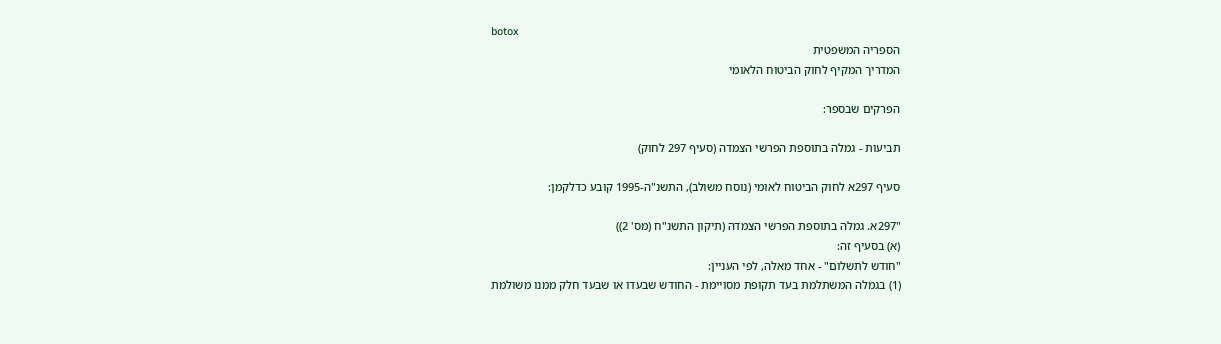botox
הספריה המשפטית
המדריך המקיף לחוק הביטוח הלאומי

הפרקים שבספר:

תביעות - גמלה בתוספת הפרשי הצמדה (סעיף 297 לחוק)

סעיף 297א לחוק הביטוח לאומי (נוסח משולב), התשנ"ה-1995 קובע כדלקמן:

"297א. גמלה בתוספת הפרשי הצמדה (תיקון התשנ"ח (מס' 2))
(א) בסעיף זה:
"חודש לתשלום" - אחד מאלה, לפי העניין:
(1) בגמלה המשתלמת בעד תקופת מסויימת - החודש שבעדו או שבעד חלק ממנו משולמת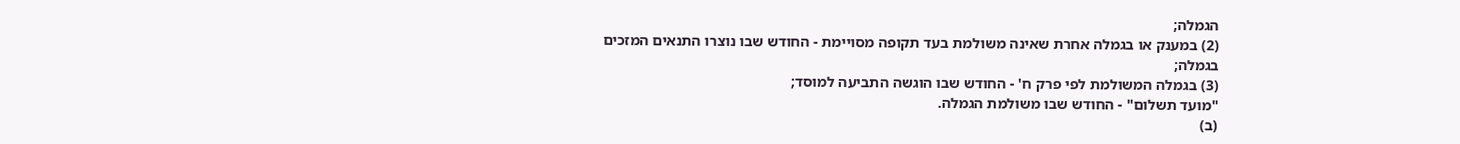הגמלה;
(2) במענק או בגמלה אחרת שאינה משולמת בעד תקופה מסויימת - החודש שבו נוצרו התנאים המזכים בגמלה;
(3) בגמלה המשולמת לפי פרק ח' - החודש שבו הוגשה התביעה למוסד;
"מועד תשלום" - החודש שבו משולמת הגמלה.
(ב)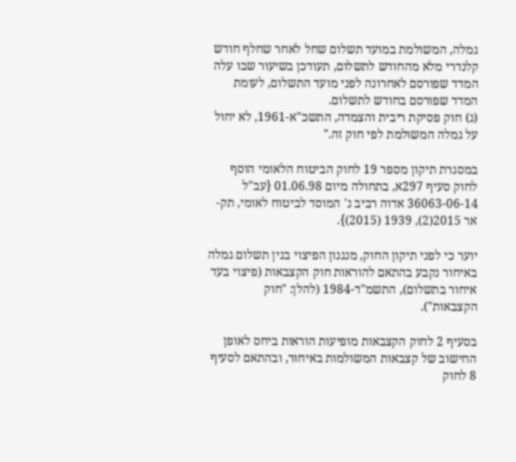גמלה, המשולמת במועד תשלום שחל לאחר שחלף חודש קלנדרי מלא מהחודש לתשלום, תעודכן בשיעור שבו עלה המדד שפורסם לאחרונה לפני מועד התשלום, לעומת המדד שפורסם בחודש לתשלום.
(ג) חוק פסיקת ריבית והצמדה, התשכ"א-1961, לא יחול על גמלה המשולמת לפי חוק זה."

במסגרת תיקון מספר 19 לחוק הביטוח הלאומי הוסף לחוק סעיף 297א, בתחולה מיום 01.06.98 {עב"ל 36063-06-14 אדוה רביב נ' המוסד לביטוח לאומי, תק-אר 2015(2), 1939 (2015)}.

יוער כי לפני תיקון החוק, מנגנון הפיצוי בגין תשלום גמלה באיחור נקבע בהתאם להוראות חוק הקצבאות (פיצוי בעד איחור בתשלום), התשמ"ד-1984 (להלן: "חוק הקצבאות").

בסעיף 2 לחוק הקצבאות מופיעות הוראות ביחס לאופן החישוב של קצבאות המשולמות באיחור, ובהתאם לסעיף 8 לחוק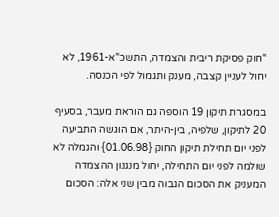"חוק פסיקת ריבית והצמדה, התשכ"א-1961, לא יחול לעניין קצבה, מענק ותגמול לפי הכנסה.

במסגרת תיקון 19 הוספה גם הוראת מעבר, בסעיף 20 לתיקון, שלפיה, בין-היתר, אם הוגשה התביעה לפני יום תחילת תיקון החוק {01.06.98} והגמלה לא שולמה לפני יום התחילה, יחול מנגנון ההצמדה המעניק את הסכום הגבוה מבין שני אלה: הסכום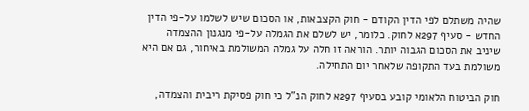שהיה משתלם לפי הדין הקודם - חוק הקצבאות, או הסכום שיש לשלמו על-פי הדין החדש - סעיף 297א לחוק. כלומר, יש לשלם את הגמלה על-פי מנגנון ההצמדה שיניב את הסכום הגבוה יותר. הוראה זו חלה על גמלה המשולמת באיחור, גם אם היא משולמת בעד התקופה שלאחר יום התחילה.

חוק הביטוח הלאומי קובע בסעיף 297א לחוק הנ"ל כי חוק פסיקת ריבית והצמדה,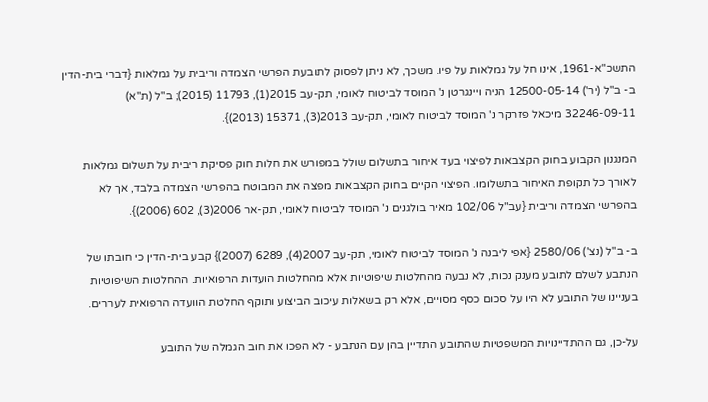התשכ"א-1961, אינו חל על גמלאות על פיו. משכך, לא ניתן לפסוק לתובעת הפרשי הצמדה וריבית על גמלאות {דברי בית-הדין ב- ב"ל (יר') 12500-05-14 הניה ויינגרטן נ' המוסד לביטוח לאומי, תק-עב 2015(1), 11793 (2015); ב"ל (ת"א) 32246-09-11 מיכאל פזרקר נ' המוסד לביטוח לאומי, תק-עב 2013(3), 15371 (2013)}.

המנגנון הקבוע בחוק הקצבאות לפיצוי בעד איחור בתשלום שולל במפורש את חלות חוק פסיקת ריבית על תשלום גמלאות לאורך כל תקופת האיחור בתשלומו. הפיצוי הקיים בחוק הקצבאות מפצה את המבוטח בהפרשי הצמדה בלבד, אך לא בהפרשי הצמדה וריבית {עב"ל 102/06 מאיר בולגנים נ' המוסד לביטוח לאומי, תק-אר 2006(3), 602 (2006)}.

ב- ב"ל (נצ') 2580/06 {אפי ליבנה נ' המוסד לביטוח לאומי, תק-עב 2007(4), 6289 (2007)} קבע בית-הדין כי חובתו של הנתבע לשלם לתובע מענק נכות, לא נבעה מהחלטות שיפוטיות אלא מהחלטות הועדות הרפואיות. ההחלטות השיפוטיות בעניינו של התובע לא היו על סכום כסף מסויים, אלא רק בשאלות עיכוב הביצוע ותוקף החלטת הוועדה הרפואית לעררים.

על-כן, גם ההתדיינויות המשפטיות שהתובע התדיין בהן עם הנתבע - לא הפכו את חוב הגמלה של התובע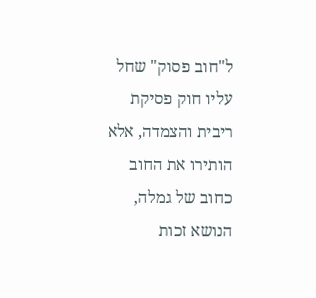ל"חוב פסוק" שחל עליו חוק פסיקת ריבית והצמדה, אלא הותירו את החוב כחוב של גמלה, הנושא זכות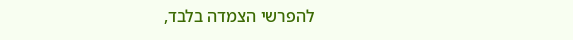להפרשי הצמדה בלבד,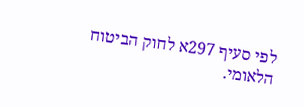לפי סעיף 297א לחוק הביטוח הלאומי.